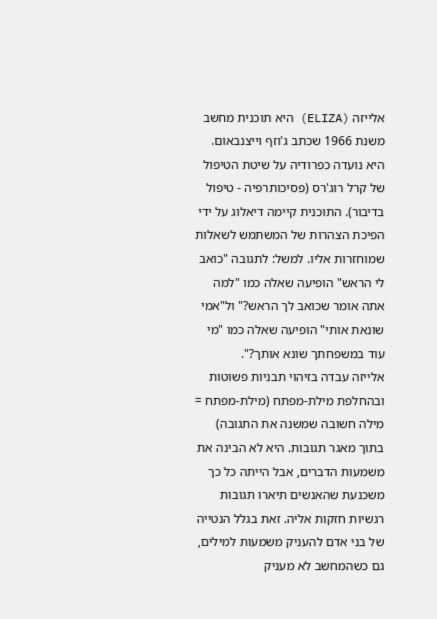אלייזה (ELIZA) היא תוכנית מחשב משנת 1966 שכתב ג'וזף וייצנבאום. היא נועדה כפרודיה על שיטת הטיפול של קרל רוג'רס (פסיכותרפיה - טיפול בדיבור). התוכנית קיימה דיאלוג על ידי הפיכת הצהרות של המשתמש לשאלות שמוחזרות אליו. למשל: לתגובה "כואב לי הראש" הופיעה שאלה כמו "למה אתה אומר שכואב לך הראש?" ול"אמי שונאת אותי" הופיעה שאלה כמו "מי עוד במשפחתך שונא אותך?".
אלייזה עבדה בזיהוי תבניות פשוטות ובהחלפת מילת-מפתח (מילת-מפתח = מילה חשובה שמשנה את התגובה) בתוך מאגר תגובות. היא לא הבינה את משמעות הדברים, אבל הייתה כל כך משכנעת שהאנשים תיארו תגובות רגשיות חזקות אליה. זאת בגלל הנטייה של בני אדם להעניק משמעות למילים, גם כשהמחשב לא מעניק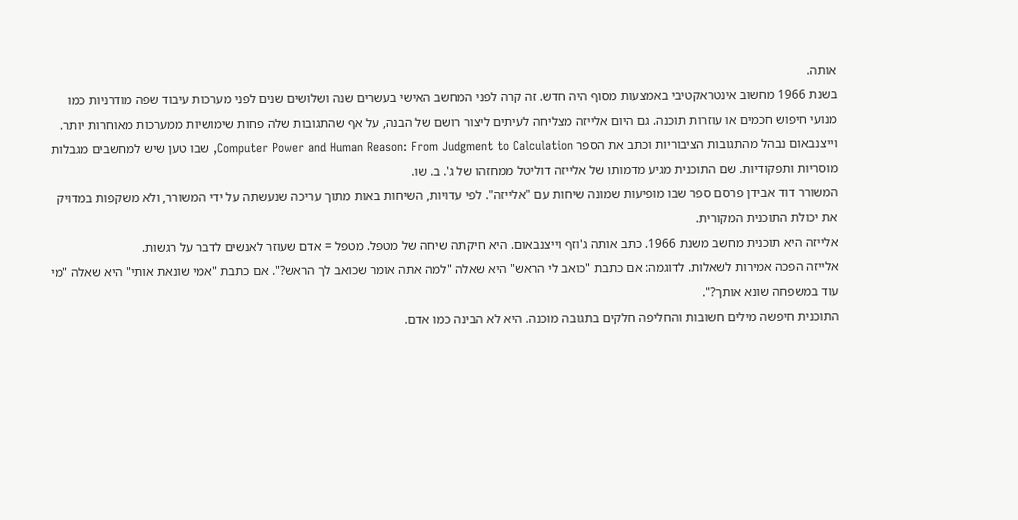אותה.
בשנת 1966 מחשוב אינטראקטיבי באמצעות מסוף היה חדש. זה קרה לפני המחשב האישי בעשרים שנה ושלושים שנים לפני מערכות עיבוד שפה מודרניות כמו מנועי חיפוש חכמים או עוזרות תוכנה. גם היום אלייזה מצליחה לעיתים ליצור רושם של הבנה, על אף שהתגובות שלה פחות שימושיות ממערכות מאוחרות יותר.
וייצנבאום נבהל מהתגובות הציבוריות וכתב את הספר Computer Power and Human Reason: From Judgment to Calculation, שבו טען שיש למחשבים מגבלות מוסריות ותפקודיות. שם התוכנית מגיע מדמותו של אלייזה דוליטל ממחזהו של ג'. ב. שו.
המשורר דוד אבידן פרסם ספר שבו מופיעות שמונה שיחות עם "אלייזה". לפי עדויות, השיחות באות מתוך עריכה שנעשתה על ידי המשורר, ולא משקפות במדויק את יכולת התוכנית המקורית.
אלייזה היא תוכנית מחשב משנת 1966. כתב אותה ג'וזף וייצנבאום. היא חיקתה שיחה של מטפל. מטפל = אדם שעוזר לאנשים לדבר על רגשות.
אלייזה הפכה אמירות לשאלות. לדוגמה: אם כתבת "כואב לי הראש" היא שאלה "למה אתה אומר שכואב לך הראש?". אם כתבת "אמי שונאת אותי" היא שאלה "מי עוד במשפחה שונא אותך?".
התוכנית חיפשה מילים חשובות והחליפה חלקים בתגובה מוכנה. היא לא הבינה כמו אדם.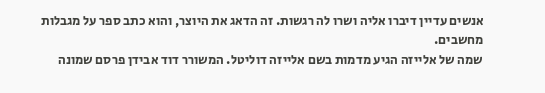אנשים עדיין דיברו אליה ושרו לה רגשות. זה הדאג את היוצר, והוא כתב ספר על מגבלות מחשבים.
שמה של אלייזה הגיע מדמות בשם אלייזה דוליטל. המשורר דוד אבידן פרסם שמונה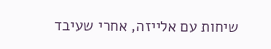שיחות עם אלייזה, אחרי שעיבד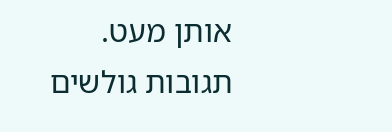אותן מעט.
תגובות גולשים